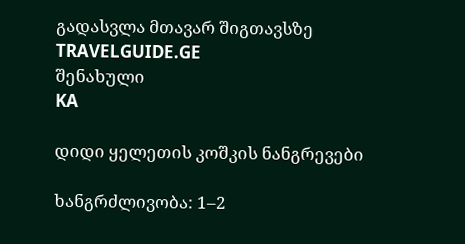გადასვლა მთავარ შიგთავსზე
TRAVELGUIDE.GE
შენახული
KA

დიდი ყელეთის კოშკის ნანგრევები

ხანგრძლივობა: 1–2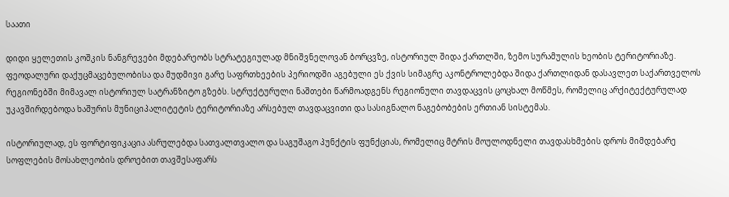საათი

დიდი ყელეთის კოშკის ნანგრევები მდებარეობს სტრატეგიულად მნიშვნელოვან ბორცვზე, ისტორიულ შიდა ქართლში, ზემო სურამულის ხეობის ტერიტორიაზე. ფეოდალური დაქუცმაცებულობისა და მუდმივი გარე საფრთხეების პერიოდში აგებული ეს ქვის სიმაგრე აკონტროლებდა შიდა ქართლიდან დასავლეთ საქართველოს რეგიონებში მიმავალ ისტორიულ სატრანზიტო გზებს. სტრუქტურული ნაშთები წარმოადგენს რეგიონული თავდაცვის ცოცხალ მოწმეს, რომელიც არქიტექტურულად უკავშირდებოდა ხაშურის მუნიციპალიტეტის ტერიტორიაზე არსებულ თავდაცვითი და სასიგნალო ნაგებობების ერთიან სისტემას.

ისტორიულად, ეს ფორტიფიკაცია ასრულებდა სათვალთვალო და საგუშაგო პუნქტის ფუნქციას, რომელიც მტრის მოულოდნელი თავდასხმების დროს მიმდებარე სოფლების მოსახლეობის დროებით თავშესაფარს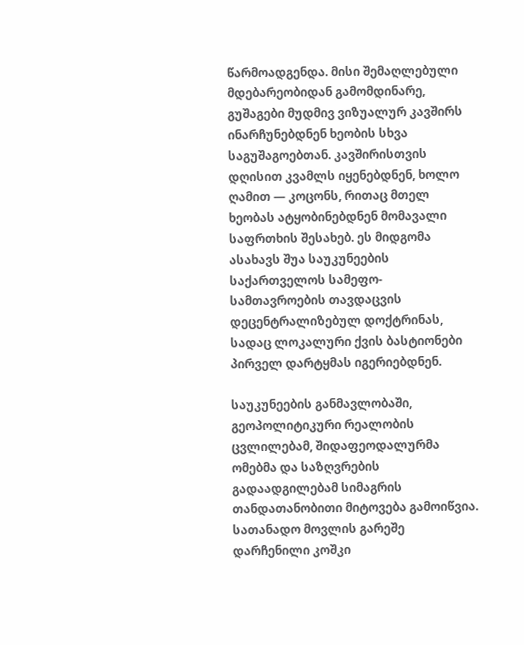წარმოადგენდა. მისი შემაღლებული მდებარეობიდან გამომდინარე, გუშაგები მუდმივ ვიზუალურ კავშირს ინარჩუნებდნენ ხეობის სხვა საგუშაგოებთან. კავშირისთვის დღისით კვამლს იყენებდნენ, ხოლო ღამით — კოცონს, რითაც მთელ ხეობას ატყობინებდნენ მომავალი საფრთხის შესახებ. ეს მიდგომა ასახავს შუა საუკუნეების საქართველოს სამეფო-სამთავროების თავდაცვის დეცენტრალიზებულ დოქტრინას, სადაც ლოკალური ქვის ბასტიონები პირველ დარტყმას იგერიებდნენ.

საუკუნეების განმავლობაში, გეოპოლიტიკური რეალობის ცვლილებამ, შიდაფეოდალურმა ომებმა და საზღვრების გადაადგილებამ სიმაგრის თანდათანობითი მიტოვება გამოიწვია. სათანადო მოვლის გარეშე დარჩენილი კოშკი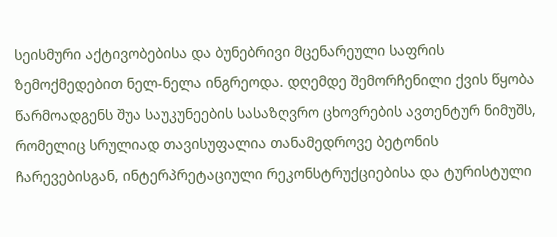სეისმური აქტივობებისა და ბუნებრივი მცენარეული საფრის ზემოქმედებით ნელ-ნელა ინგრეოდა. დღემდე შემორჩენილი ქვის წყობა წარმოადგენს შუა საუკუნეების სასაზღვრო ცხოვრების ავთენტურ ნიმუშს, რომელიც სრულიად თავისუფალია თანამედროვე ბეტონის ჩარევებისგან, ინტერპრეტაციული რეკონსტრუქციებისა და ტურისტული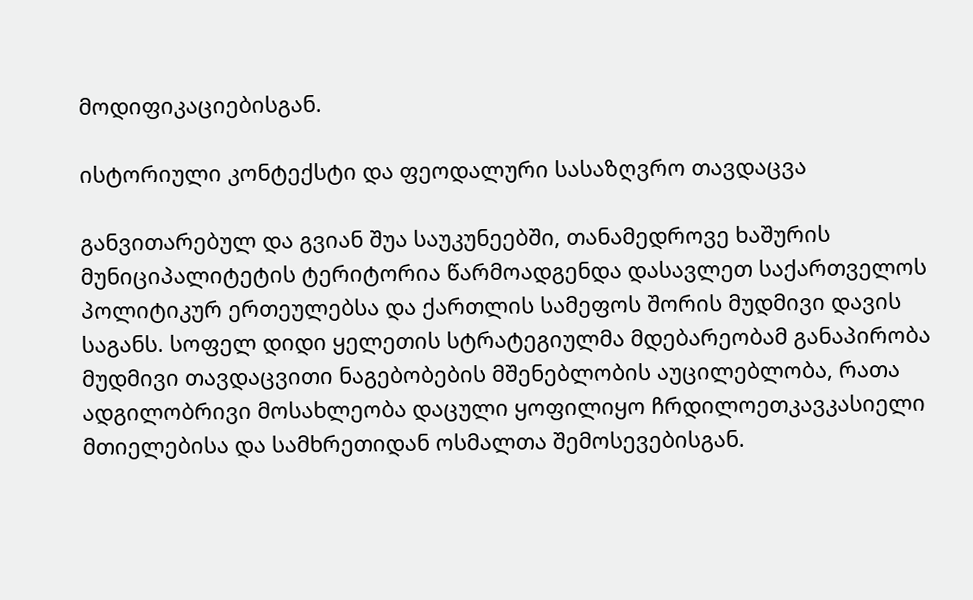მოდიფიკაციებისგან.

ისტორიული კონტექსტი და ფეოდალური სასაზღვრო თავდაცვა

განვითარებულ და გვიან შუა საუკუნეებში, თანამედროვე ხაშურის მუნიციპალიტეტის ტერიტორია წარმოადგენდა დასავლეთ საქართველოს პოლიტიკურ ერთეულებსა და ქართლის სამეფოს შორის მუდმივი დავის საგანს. სოფელ დიდი ყელეთის სტრატეგიულმა მდებარეობამ განაპირობა მუდმივი თავდაცვითი ნაგებობების მშენებლობის აუცილებლობა, რათა ადგილობრივი მოსახლეობა დაცული ყოფილიყო ჩრდილოეთკავკასიელი მთიელებისა და სამხრეთიდან ოსმალთა შემოსევებისგან.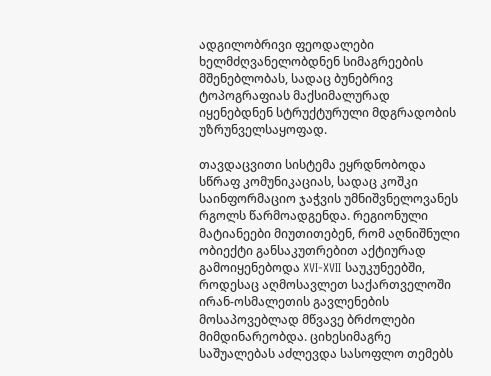ადგილობრივი ფეოდალები ხელმძღვანელობდნენ სიმაგრეების მშენებლობას, სადაც ბუნებრივ ტოპოგრაფიას მაქსიმალურად იყენებდნენ სტრუქტურული მდგრადობის უზრუნველსაყოფად.

თავდაცვითი სისტემა ეყრდნობოდა სწრაფ კომუნიკაციას, სადაც კოშკი საინფორმაციო ჯაჭვის უმნიშვნელოვანეს რგოლს წარმოადგენდა. რეგიონული მატიანეები მიუთითებენ, რომ აღნიშნული ობიექტი განსაკუთრებით აქტიურად გამოიყენებოდა XVI-XVII საუკუნეებში, როდესაც აღმოსავლეთ საქართველოში ირან-ოსმალეთის გავლენების მოსაპოვებლად მწვავე ბრძოლები მიმდინარეობდა. ციხესიმაგრე საშუალებას აძლევდა სასოფლო თემებს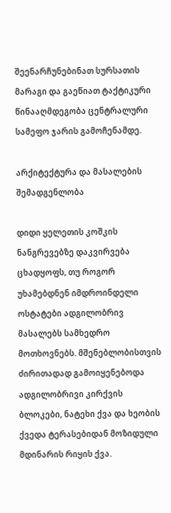შეენარჩუნებინათ სურსათის მარაგი და გაეწიათ ტაქტიკური წინააღმდეგობა ცენტრალური სამეფო ჯარის გამოჩენამდე.

არქიტექტურა და მასალების შემადგენლობა

დიდი ყელეთის კოშკის ნანგრევებზე დაკვირვება ცხადყოფს, თუ როგორ უხამებდნენ იმდროინდელი ოსტატები ადგილობრივ მასალებს სამხედრო მოთხოვნებს. მშენებლობისთვის ძირითადად გამოიყენებოდა ადგილობრივი კირქვის ბლოკები, ნატეხი ქვა და ხეობის ქვედა ტერასებიდან მოზიდული მდინარის რიყის ქვა.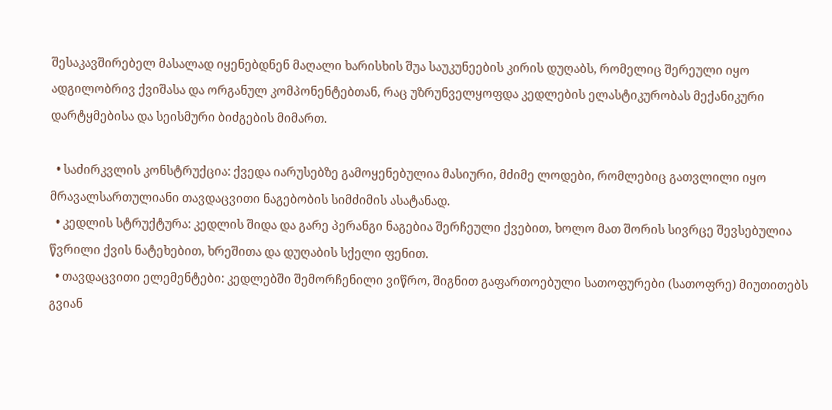შესაკავშირებელ მასალად იყენებდნენ მაღალი ხარისხის შუა საუკუნეების კირის დუღაბს, რომელიც შერეული იყო ადგილობრივ ქვიშასა და ორგანულ კომპონენტებთან, რაც უზრუნველყოფდა კედლების ელასტიკურობას მექანიკური დარტყმებისა და სეისმური ბიძგების მიმართ.

  • საძირკვლის კონსტრუქცია: ქვედა იარუსებზე გამოყენებულია მასიური, მძიმე ლოდები, რომლებიც გათვლილი იყო მრავალსართულიანი თავდაცვითი ნაგებობის სიმძიმის ასატანად.
  • კედლის სტრუქტურა: კედლის შიდა და გარე პერანგი ნაგებია შერჩეული ქვებით, ხოლო მათ შორის სივრცე შევსებულია წვრილი ქვის ნატეხებით, ხრეშითა და დუღაბის სქელი ფენით.
  • თავდაცვითი ელემენტები: კედლებში შემორჩენილი ვიწრო, შიგნით გაფართოებული სათოფურები (სათოფრე) მიუთითებს გვიან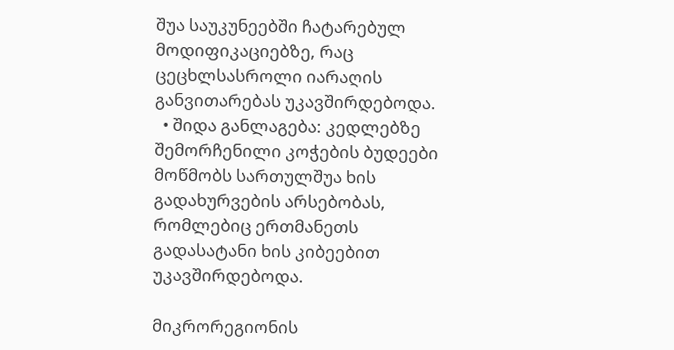შუა საუკუნეებში ჩატარებულ მოდიფიკაციებზე, რაც ცეცხლსასროლი იარაღის განვითარებას უკავშირდებოდა.
  • შიდა განლაგება: კედლებზე შემორჩენილი კოჭების ბუდეები მოწმობს სართულშუა ხის გადახურვების არსებობას, რომლებიც ერთმანეთს გადასატანი ხის კიბეებით უკავშირდებოდა.

მიკრორეგიონის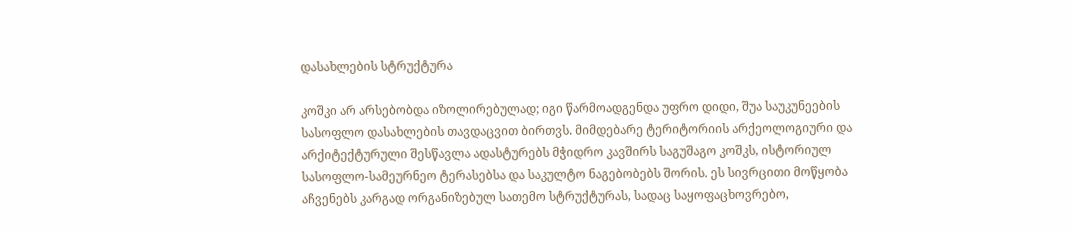დასახლების სტრუქტურა

კოშკი არ არსებობდა იზოლირებულად; იგი წარმოადგენდა უფრო დიდი, შუა საუკუნეების სასოფლო დასახლების თავდაცვით ბირთვს. მიმდებარე ტერიტორიის არქეოლოგიური და არქიტექტურული შესწავლა ადასტურებს მჭიდრო კავშირს საგუშაგო კოშკს, ისტორიულ სასოფლო-სამეურნეო ტერასებსა და საკულტო ნაგებობებს შორის. ეს სივრცითი მოწყობა აჩვენებს კარგად ორგანიზებულ სათემო სტრუქტურას, სადაც საყოფაცხოვრებო,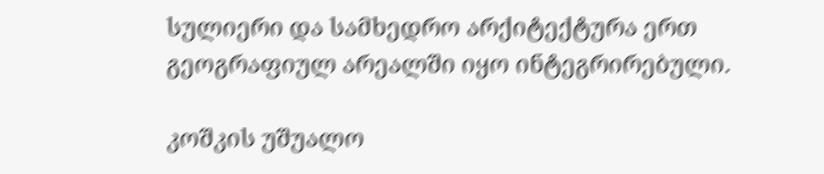სულიერი და სამხედრო არქიტექტურა ერთ გეოგრაფიულ არეალში იყო ინტეგრირებული.

კოშკის უშუალო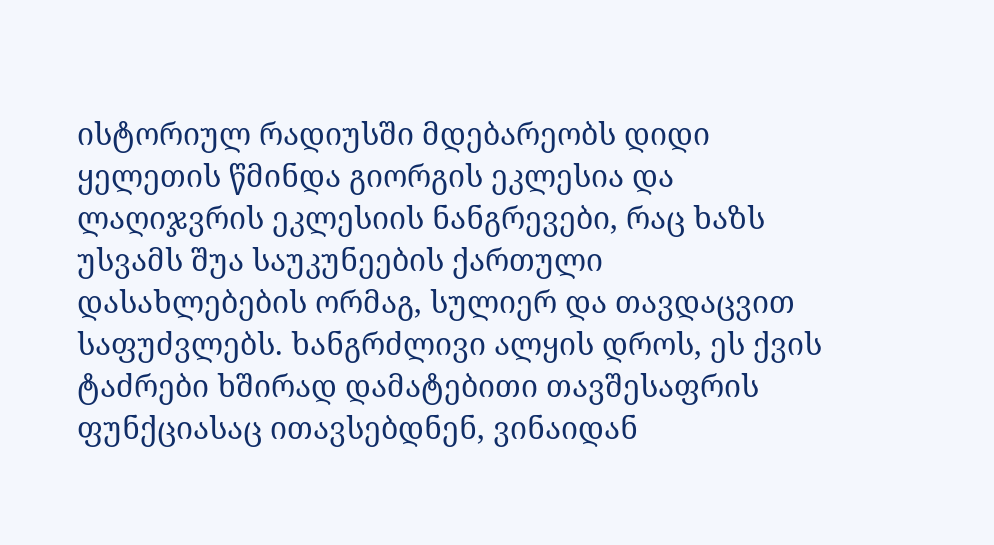ისტორიულ რადიუსში მდებარეობს დიდი ყელეთის წმინდა გიორგის ეკლესია და ლაღიჯვრის ეკლესიის ნანგრევები, რაც ხაზს უსვამს შუა საუკუნეების ქართული დასახლებების ორმაგ, სულიერ და თავდაცვით საფუძვლებს. ხანგრძლივი ალყის დროს, ეს ქვის ტაძრები ხშირად დამატებითი თავშესაფრის ფუნქციასაც ითავსებდნენ, ვინაიდან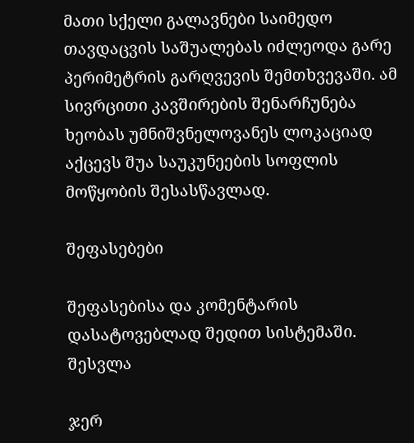მათი სქელი გალავნები საიმედო თავდაცვის საშუალებას იძლეოდა გარე პერიმეტრის გარღვევის შემთხვევაში. ამ სივრცითი კავშირების შენარჩუნება ხეობას უმნიშვნელოვანეს ლოკაციად აქცევს შუა საუკუნეების სოფლის მოწყობის შესასწავლად.

შეფასებები

შეფასებისა და კომენტარის დასატოვებლად შედით სისტემაში. შესვლა

ჯერ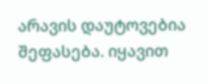არავის დაუტოვებია შეფასება. იყავით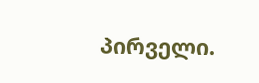პირველი.